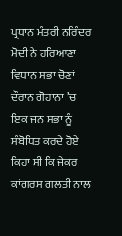ਪ੍ਰਧਾਨ ਮੰਤਰੀ ਨਰਿੰਦਰ ਮੋਦੀ ਨੇ ਹਰਿਆਣਾ ਵਿਧਾਨ ਸਭਾ ਚੋਣਾਂ ਦੌਰਾਨ ਗੋਹਾਨਾ ’ਚ ਇਕ ਜਨ ਸਭਾ ਨੂੰ ਸੰਬੋਧਿਤ ਕਰਦੇ ਹੋਏ ਕਿਹਾ ਸੀ ਕਿ ਜੇਕਰ ਕਾਂਗਰਸ ਗਲਤੀ ਨਾਲ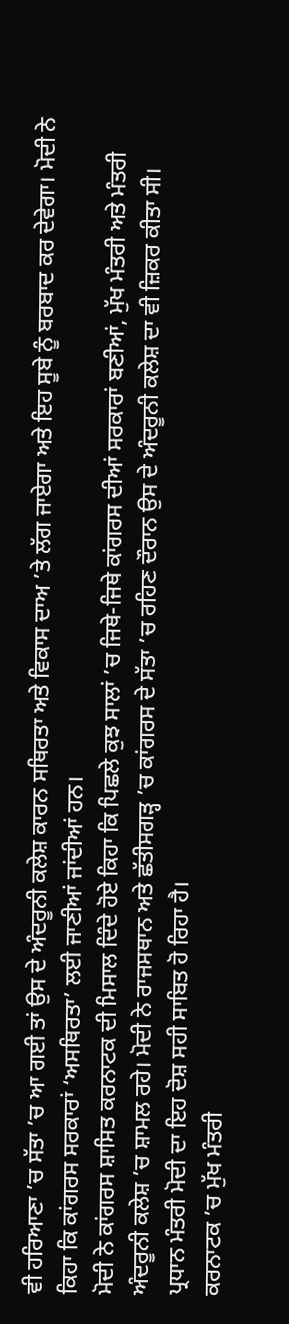ਵੀ ਹਰਿਆਣਾ ’ਚ ਸੱਤਾ ’ਚ ਆ ਗਈ ਤਾਂ ਉਸ ਦੇ ਅੰਦਰੂਨੀ ਕਲੇਸ਼ ਕਾਰਨ ਸਥਿਰਤਾ ਅਤੇ ਵਿਕਾਸ ਦਾਅ ’ਤੇ ਲੱਗ ਜਾਏਗਾ ਅਤੇ ਇਹ ਸੂਬੇ ਨੂੰ ਬਰਬਾਦ ਕਰ ਦੇਵੇਗਾ। ਮੋਦੀ ਨੇ ਕਿਹਾ ਕਿ ਕਾਂਗਰਸ ਸਰਕਾਰਾਂ ‘ਅਸਥਿਰਤਾ’ ਲਈ ਜਾਣੀਆਂ ਜਾਂਦੀਆਂ ਹਨ।
ਮੋਦੀ ਨੇ ਕਾਂਗਰਸ ਸ਼ਾਸਿਤ ਕਰਨਾਟਕ ਦੀ ਮਿਸਾਲ ਦਿੰਦੇ ਹੋਏ ਕਿਹਾ ਕਿ ਪਿਛਲੇ ਕੁਝ ਸਾਲਾਂ ’ਚ ਜਿਥੇ-ਜਿਥੇ ਕਾਂਗਰਸ ਦੀਆਂ ਸਰਕਾਰਾਂ ਬਣੀਆਂ, ਮੁੱਖ ਮੰਤਰੀ ਅਤੇ ਮੰਤਰੀ ਅੰਦਰੂਨੀ ਕਲੇਸ਼ ’ਚ ਸ਼ਾਮਲ ਰਹੇ। ਮੋਦੀ ਨੇ ਰਾਜਸਥਾਨ ਅਤੇ ਛੱਤੀਸਗੜ੍ਹ ’ਚ ਕਾਂਗਰਸ ਦੇ ਸੱਤਾ ’ਚ ਰਹਿਣ ਦੌਰਾਨ ਉਸ ਦੇ ਅੰਦਰੂਨੀ ਕਲੇਸ਼ ਦਾ ਵੀ ਜ਼ਿਕਰ ਕੀਤਾ ਸੀ। ਪ੍ਰਧਾਨ ਮੰਤਰੀ ਮੋਦੀ ਦਾ ਇਹ ਦੋਸ਼ ਸਹੀ ਸਾਬਿਤ ਹੋ ਰਿਹਾ ਹੈ।
ਕਰਨਾਟਕ ’ਚ ਮੁੱਖ ਮੰਤਰੀ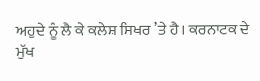ਅਹੁਦੇ ਨੂੰ ਲੈ ਕੇ ਕਲੇਸ਼ ਸਿਖਰ ’ਤੇ ਹੈ। ਕਰਨਾਟਕ ਦੇ ਮੁੱਖ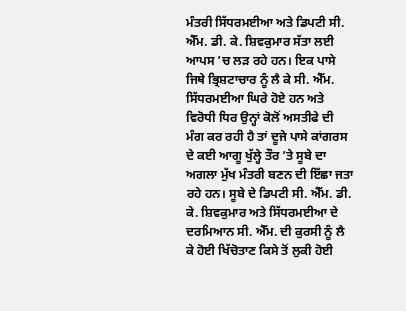ਮੰਤਰੀ ਸਿੱਧਰਮਈਆ ਅਤੇ ਡਿਪਟੀ ਸੀ. ਐੱਮ. ਡੀ. ਕੇ. ਸ਼ਿਵਕੁਮਾਰ ਸੱਤਾ ਲਈ ਆਪਸ ’ਚ ਲੜ ਰਹੇ ਹਨ। ਇਕ ਪਾਸੇ ਜਿਥੇ ਭ੍ਰਿਸ਼ਟਾਚਾਰ ਨੂੰ ਲੈ ਕੇ ਸੀ. ਐੱਮ. ਸਿੱਧਰਮਈਆ ਘਿਰੇ ਹੋਏ ਹਨ ਅਤੇ ਵਿਰੋਧੀ ਧਿਰ ਉਨ੍ਹਾਂ ਕੋਲੋਂ ਅਸਤੀਫੇ ਦੀ ਮੰਗ ਕਰ ਰਹੀ ਹੈ ਤਾਂ ਦੂਜੇ ਪਾਸੇ ਕਾਂਗਰਸ ਦੇ ਕਈ ਆਗੂ ਖੁੱਲ੍ਹੇ ਤੌਰ ’ਤੇ ਸੂਬੇ ਦਾ ਅਗਲਾ ਮੁੱਖ ਮੰਤਰੀ ਬਣਨ ਦੀ ਇੱਛਾ ਜਤਾ ਰਹੇ ਹਨ। ਸੂਬੇ ਦੇ ਡਿਪਟੀ ਸੀ. ਐੱਮ. ਡੀ. ਕੇ. ਸ਼ਿਵਕੁਮਾਰ ਅਤੇ ਸਿੱਧਰਮਈਆ ਦੇ ਦਰਮਿਆਨ ਸੀ. ਐੱਮ. ਦੀ ਕੁਰਸੀ ਨੂੰ ਲੈ ਕੇ ਹੋਈ ਖਿੱਚੋਤਾਣ ਕਿਸੇ ਤੋਂ ਲੁਕੀ ਹੋਈ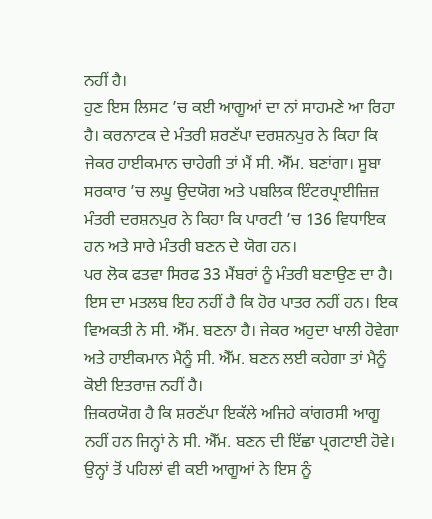ਨਹੀਂ ਹੈ।
ਹੁਣ ਇਸ ਲਿਸਟ ’ਚ ਕਈ ਆਗੂਆਂ ਦਾ ਨਾਂ ਸਾਹਮਣੇ ਆ ਰਿਹਾ ਹੈ। ਕਰਨਾਟਕ ਦੇ ਮੰਤਰੀ ਸ਼ਰਣੱਪਾ ਦਰਸ਼ਨਪੁਰ ਨੇ ਕਿਹਾ ਕਿ ਜੇਕਰ ਹਾਈਕਮਾਨ ਚਾਹੇਗੀ ਤਾਂ ਮੈਂ ਸੀ. ਐੱਮ. ਬਣਾਂਗਾ। ਸੂਬਾ ਸਰਕਾਰ ’ਚ ਲਘੂ ਉਦਯੋਗ ਅਤੇ ਪਬਲਿਕ ਇੰਟਰਪ੍ਰਾਈਜ਼ਿਜ਼ ਮੰਤਰੀ ਦਰਸ਼ਨਪੁਰ ਨੇ ਕਿਹਾ ਕਿ ਪਾਰਟੀ ’ਚ 136 ਵਿਧਾਇਕ ਹਨ ਅਤੇ ਸਾਰੇ ਮੰਤਰੀ ਬਣਨ ਦੇ ਯੋਗ ਹਨ।
ਪਰ ਲੋਕ ਫਤਵਾ ਸਿਰਫ 33 ਮੈਂਬਰਾਂ ਨੂੰ ਮੰਤਰੀ ਬਣਾਉਣ ਦਾ ਹੈ। ਇਸ ਦਾ ਮਤਲਬ ਇਹ ਨਹੀਂ ਹੈ ਕਿ ਹੋਰ ਪਾਤਰ ਨਹੀਂ ਹਨ। ਇਕ ਵਿਅਕਤੀ ਨੇ ਸੀ. ਐੱਮ. ਬਣਨਾ ਹੈ। ਜੇਕਰ ਅਹੁਦਾ ਖਾਲੀ ਹੋਵੇਗਾ ਅਤੇ ਹਾਈਕਮਾਨ ਮੈਨੂੰ ਸੀ. ਐੱਮ. ਬਣਨ ਲਈ ਕਹੇਗਾ ਤਾਂ ਮੈਨੂੰ ਕੋਈ ਇਤਰਾਜ਼ ਨਹੀਂ ਹੈ।
ਜ਼ਿਕਰਯੋਗ ਹੈ ਕਿ ਸ਼ਰਣੱਪਾ ਇਕੱਲੇ ਅਜਿਹੇ ਕਾਂਗਰਸੀ ਆਗੂ ਨਹੀਂ ਹਨ ਜਿਨ੍ਹਾਂ ਨੇ ਸੀ. ਐੱਮ. ਬਣਨ ਦੀ ਇੱਛਾ ਪ੍ਰਗਟਾਈ ਹੋਵੇ। ਉਨ੍ਹਾਂ ਤੋਂ ਪਹਿਲਾਂ ਵੀ ਕਈ ਆਗੂਆਂ ਨੇ ਇਸ ਨੂੰ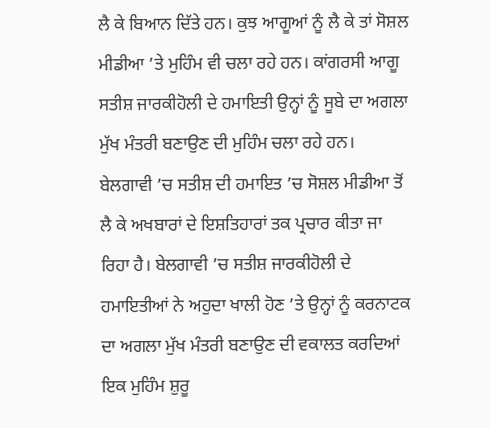ਲੈ ਕੇ ਬਿਆਨ ਦਿੱਤੇ ਹਨ। ਕੁਝ ਆਗੂਆਂ ਨੂੰ ਲੈ ਕੇ ਤਾਂ ਸੋਸ਼ਲ ਮੀਡੀਆ ’ਤੇ ਮੁਹਿੰਮ ਵੀ ਚਲਾ ਰਹੇ ਹਨ। ਕਾਂਗਰਸੀ ਆਗੂ ਸਤੀਸ਼ ਜਾਰਕੀਹੋਲੀ ਦੇ ਹਮਾਇਤੀ ਉਨ੍ਹਾਂ ਨੂੰ ਸੂਬੇ ਦਾ ਅਗਲਾ ਮੁੱਖ ਮੰਤਰੀ ਬਣਾਉਣ ਦੀ ਮੁਹਿੰਮ ਚਲਾ ਰਹੇ ਹਨ।
ਬੇਲਗਾਵੀ ’ਚ ਸਤੀਸ਼ ਦੀ ਹਮਾਇਤ ’ਚ ਸੋਸ਼ਲ ਮੀਡੀਆ ਤੋਂ ਲੈ ਕੇ ਅਖਬਾਰਾਂ ਦੇ ਇਸ਼ਤਿਹਾਰਾਂ ਤਕ ਪ੍ਰਚਾਰ ਕੀਤਾ ਜਾ ਰਿਹਾ ਹੈ। ਬੇਲਗਾਵੀ ’ਚ ਸਤੀਸ਼ ਜਾਰਕੀਹੋਲੀ ਦੇ ਹਮਾਇਤੀਆਂ ਨੇ ਅਹੁਦਾ ਖਾਲੀ ਹੋਣ ’ਤੇ ਉਨ੍ਹਾਂ ਨੂੰ ਕਰਨਾਟਕ ਦਾ ਅਗਲਾ ਮੁੱਖ ਮੰਤਰੀ ਬਣਾਉਣ ਦੀ ਵਕਾਲਤ ਕਰਦਿਆਂ ਇਕ ਮੁਹਿੰਮ ਸ਼ੁਰੂ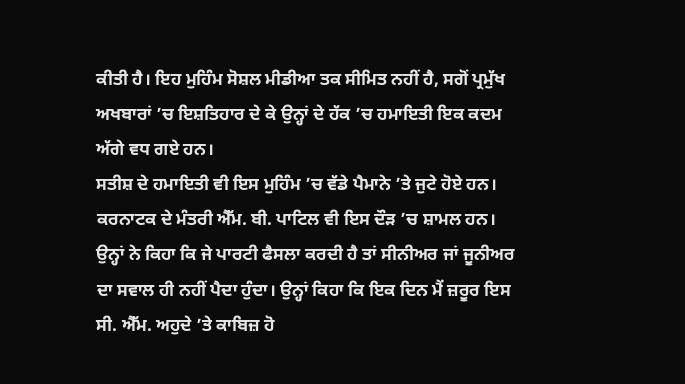ਕੀਤੀ ਹੈ। ਇਹ ਮੁਹਿੰਮ ਸੋਸ਼ਲ ਮੀਡੀਆ ਤਕ ਸੀਮਿਤ ਨਹੀਂ ਹੈ, ਸਗੋਂ ਪ੍ਰਮੁੱਖ ਅਖਬਾਰਾਂ ’ਚ ਇਸ਼ਤਿਹਾਰ ਦੇ ਕੇ ਉਨ੍ਹਾਂ ਦੇ ਹੱਕ ’ਚ ਹਮਾਇਤੀ ਇਕ ਕਦਮ ਅੱਗੇ ਵਧ ਗਏ ਹਨ।
ਸਤੀਸ਼ ਦੇ ਹਮਾਇਤੀ ਵੀ ਇਸ ਮੁਹਿੰਮ ’ਚ ਵੱਡੇ ਪੈਮਾਨੇ ’ਤੇ ਜੁਟੇ ਹੋਏ ਹਨ। ਕਰਨਾਟਕ ਦੇ ਮੰਤਰੀ ਐੱਮ. ਬੀ. ਪਾਟਿਲ ਵੀ ਇਸ ਦੌੜ ’ਚ ਸ਼ਾਮਲ ਹਨ। ਉਨ੍ਹਾਂ ਨੇ ਕਿਹਾ ਕਿ ਜੇ ਪਾਰਟੀ ਫੈਸਲਾ ਕਰਦੀ ਹੈ ਤਾਂ ਸੀਨੀਅਰ ਜਾਂ ਜੂਨੀਅਰ ਦਾ ਸਵਾਲ ਹੀ ਨਹੀਂ ਪੈਦਾ ਹੁੰਦਾ। ਉਨ੍ਹਾਂ ਕਿਹਾ ਕਿ ਇਕ ਦਿਨ ਮੈਂ ਜ਼ਰੂਰ ਇਸ ਸੀ. ਐੱਮ. ਅਹੁਦੇ ’ਤੇ ਕਾਬਿਜ਼ ਹੋ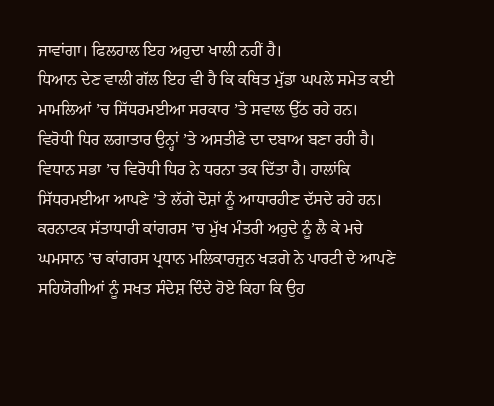ਜਾਵਾਂਗਾ। ਫਿਲਹਾਲ ਇਹ ਅਹੁਦਾ ਖਾਲੀ ਨਹੀਂ ਹੈ।
ਧਿਆਨ ਦੇਣ ਵਾਲੀ ਗੱਲ ਇਹ ਵੀ ਹੈ ਕਿ ਕਥਿਤ ਮੁੱਡਾ ਘਪਲੇ ਸਮੇਤ ਕਈ ਮਾਮਲਿਆਂ ’ਚ ਸਿੱਧਰਮਈਆ ਸਰਕਾਰ ’ਤੇ ਸਵਾਲ ਉੱਠ ਰਹੇ ਹਨ। ਵਿਰੋਧੀ ਧਿਰ ਲਗਾਤਾਰ ਉਨ੍ਹਾਂ ’ਤੇ ਅਸਤੀਫੇ ਦਾ ਦਬਾਅ ਬਣਾ ਰਹੀ ਹੈ। ਵਿਧਾਨ ਸਭਾ ’ਚ ਵਿਰੋਧੀ ਧਿਰ ਨੇ ਧਰਨਾ ਤਕ ਦਿੱਤਾ ਹੈ। ਹਾਲਾਂਕਿ ਸਿੱਧਰਮਈਆ ਆਪਣੇ ’ਤੇ ਲੱਗੇ ਦੋਸ਼ਾਂ ਨੂੰ ਆਧਾਰਹੀਣ ਦੱਸਦੇ ਰਹੇ ਹਨ। ਕਰਨਾਟਕ ਸੱਤਾਧਾਰੀ ਕਾਂਗਰਸ ’ਚ ਮੁੱਖ ਮੰਤਰੀ ਅਹੁਦੇ ਨੂੰ ਲੈ ਕੇ ਮਚੇ ਘਮਸਾਨ ’ਚ ਕਾਂਗਰਸ ਪ੍ਰਧਾਨ ਮਲਿਕਾਰਜੁਨ ਖੜਗੇ ਨੇ ਪਾਰਟੀ ਦੇ ਆਪਣੇ ਸਹਿਯੋਗੀਆਂ ਨੂੰ ਸਖਤ ਸੰਦੇਸ਼ ਦਿੰਦੇ ਹੋਏ ਕਿਹਾ ਕਿ ਉਹ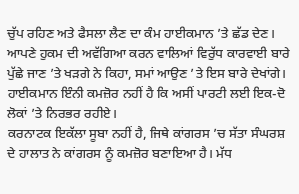ਚੁੱਪ ਰਹਿਣ ਅਤੇ ਫੈਸਲਾ ਲੈਣ ਦਾ ਕੰਮ ਹਾਈਕਮਾਨ ’ਤੇ ਛੱਡ ਦੇਣ।
ਆਪਣੇ ਹੁਕਮ ਦੀ ਅਵੱਗਿਆ ਕਰਨ ਵਾਲਿਆਂ ਵਿਰੁੱਧ ਕਾਰਵਾਈ ਬਾਰੇ ਪੁੱਛੇ ਜਾਣ ’ਤੇ ਖੜਗੇ ਨੇ ਕਿਹਾ, ਸਮਾਂ ਆਉਣ ’ਤੇ ਇਸ ਬਾਰੇ ਦੇਖਾਂਗੇ। ਹਾਈਕਮਾਨ ਇੰਨੀ ਕਮਜ਼ੋਰ ਨਹੀਂ ਹੈ ਕਿ ਅਸੀਂ ਪਾਰਟੀ ਲਈ ਇਕ-ਦੋ ਲੋਕਾਂ ’ਤੇ ਨਿਰਭਰ ਰਹੀਏ।
ਕਰਨਾਟਕ ਇਕੱਲਾ ਸੂਬਾ ਨਹੀਂ ਹੈ, ਜਿਥੇ ਕਾਂਗਰਸ ’ਚ ਸੱਤਾ ਸੰਘਰਸ਼ ਦੇ ਹਾਲਾਤ ਨੇ ਕਾਂਗਰਸ ਨੂੰ ਕਮਜ਼ੋਰ ਬਣਾਇਆ ਹੈ। ਮੱਧ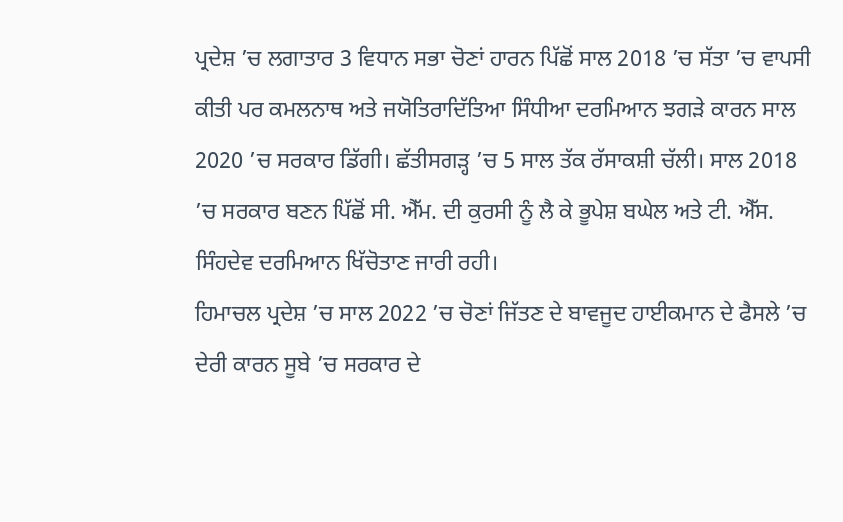ਪ੍ਰਦੇਸ਼ ’ਚ ਲਗਾਤਾਰ 3 ਵਿਧਾਨ ਸਭਾ ਚੋਣਾਂ ਹਾਰਨ ਪਿੱਛੋਂ ਸਾਲ 2018 ’ਚ ਸੱਤਾ ’ਚ ਵਾਪਸੀ ਕੀਤੀ ਪਰ ਕਮਲਨਾਥ ਅਤੇ ਜਯੋਤਿਰਾਦਿੱਤਿਆ ਸਿੰਧੀਆ ਦਰਮਿਆਨ ਝਗੜੇ ਕਾਰਨ ਸਾਲ 2020 ’ਚ ਸਰਕਾਰ ਡਿੱਗੀ। ਛੱਤੀਸਗੜ੍ਹ ’ਚ 5 ਸਾਲ ਤੱਕ ਰੱਸਾਕਸ਼ੀ ਚੱਲੀ। ਸਾਲ 2018 ’ਚ ਸਰਕਾਰ ਬਣਨ ਪਿੱਛੋਂ ਸੀ. ਐੱਮ. ਦੀ ਕੁਰਸੀ ਨੂੰ ਲੈ ਕੇ ਭੂਪੇਸ਼ ਬਘੇਲ ਅਤੇ ਟੀ. ਐੱਸ. ਸਿੰਹਦੇਵ ਦਰਮਿਆਨ ਖਿੱਚੋਤਾਣ ਜਾਰੀ ਰਹੀ।
ਹਿਮਾਚਲ ਪ੍ਰਦੇਸ਼ ’ਚ ਸਾਲ 2022 ’ਚ ਚੋਣਾਂ ਜਿੱਤਣ ਦੇ ਬਾਵਜੂਦ ਹਾਈਕਮਾਨ ਦੇ ਫੈਸਲੇ ’ਚ ਦੇਰੀ ਕਾਰਨ ਸੂਬੇ ’ਚ ਸਰਕਾਰ ਦੇ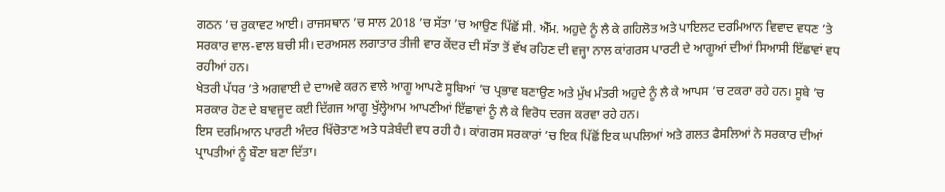ਗਠਨ ’ਚ ਰੁਕਾਵਟ ਆਈ। ਰਾਜਸਥਾਨ ’ਚ ਸਾਲ 2018 ’ਚ ਸੱਤਾ ’ਚ ਆਉਣ ਪਿੱਛੋਂ ਸੀ. ਐੱਮ. ਅਹੁਦੇ ਨੂੰ ਲੈ ਕੇ ਗਹਿਲੋਤ ਅਤੇ ਪਾਇਲਟ ਦਰਮਿਆਨ ਵਿਵਾਦ ਵਧਣ ’ਤੇ ਸਰਕਾਰ ਵਾਲ-ਵਾਲ ਬਚੀ ਸੀ। ਦਰਅਸਲ ਲਗਾਤਾਰ ਤੀਜੀ ਵਾਰ ਕੇਂਦਰ ਦੀ ਸੱਤਾ ਤੋਂ ਵੱਖ ਰਹਿਣ ਦੀ ਵਜ੍ਹਾ ਨਾਲ ਕਾਂਗਰਸ ਪਾਰਟੀ ਦੇ ਆਗੂਆਂ ਦੀਆਂ ਸਿਆਸੀ ਇੱਛਾਵਾਂ ਵਧ ਰਹੀਆਂ ਹਨ।
ਖੇਤਰੀ ਪੱਧਰ ’ਤੇ ਅਗਵਾਈ ਦੇ ਦਾਅਵੇ ਕਰਨ ਵਾਲੇ ਆਗੂ ਆਪਣੇ ਸੂਬਿਆਂ ’ਚ ਪ੍ਰਭਾਵ ਬਣਾਉਣ ਅਤੇ ਮੁੱਖ ਮੰਤਰੀ ਅਹੁਦੇ ਨੂੰ ਲੈ ਕੇ ਆਪਸ ’ਚ ਟਕਰਾ ਰਹੇ ਹਨ। ਸੂਬੇ ’ਚ ਸਰਕਾਰ ਹੋਣ ਦੇ ਬਾਵਜੂਦ ਕਈ ਦਿੱਗਜ ਆਗੂ ਖੁੱਲ੍ਹੇਆਮ ਆਪਣੀਆਂ ਇੱਛਾਵਾਂ ਨੂੰ ਲੈ ਕੇ ਵਿਰੋਧ ਦਰਜ ਕਰਵਾ ਰਹੇ ਹਨ।
ਇਸ ਦਰਮਿਆਨ ਪਾਰਟੀ ਅੰਦਰ ਖਿੱਚੋਤਾਣ ਅਤੇ ਧੜੇਬੰਦੀ ਵਧ ਰਹੀ ਹੈ। ਕਾਂਗਰਸ ਸਰਕਾਰਾਂ ’ਚ ਇਕ ਪਿੱਛੋਂ ਇਕ ਘਪਲਿਆਂ ਅਤੇ ਗਲਤ ਫੈਸਲਿਆਂ ਨੇ ਸਰਕਾਰ ਦੀਆਂ ਪ੍ਰਾਪਤੀਆਂ ਨੂੰ ਬੌਣਾ ਬਣਾ ਦਿੱਤਾ।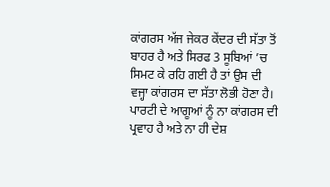ਕਾਂਗਰਸ ਅੱਜ ਜੇਕਰ ਕੇਂਦਰ ਦੀ ਸੱਤਾ ਤੋਂ ਬਾਹਰ ਹੈ ਅਤੇ ਸਿਰਫ 3 ਸੂਬਿਆਂ ’ਚ ਸਿਮਟ ਕੇ ਰਹਿ ਗਈ ਹੈ ਤਾਂ ਉਸ ਦੀ ਵਜ੍ਹਾ ਕਾਂਗਰਸ ਦਾ ਸੱਤਾ ਲੋਭੀ ਹੋਣਾ ਹੈ। ਪਾਰਟੀ ਦੇ ਆਗੂਆਂ ਨੂੰ ਨਾ ਕਾਂਗਰਸ ਦੀ ਪ੍ਰਵਾਹ ਹੈ ਅਤੇ ਨਾ ਹੀ ਦੇਸ਼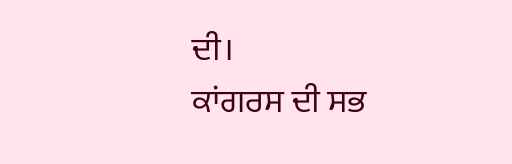ਦੀ।
ਕਾਂਗਰਸ ਦੀ ਸਭ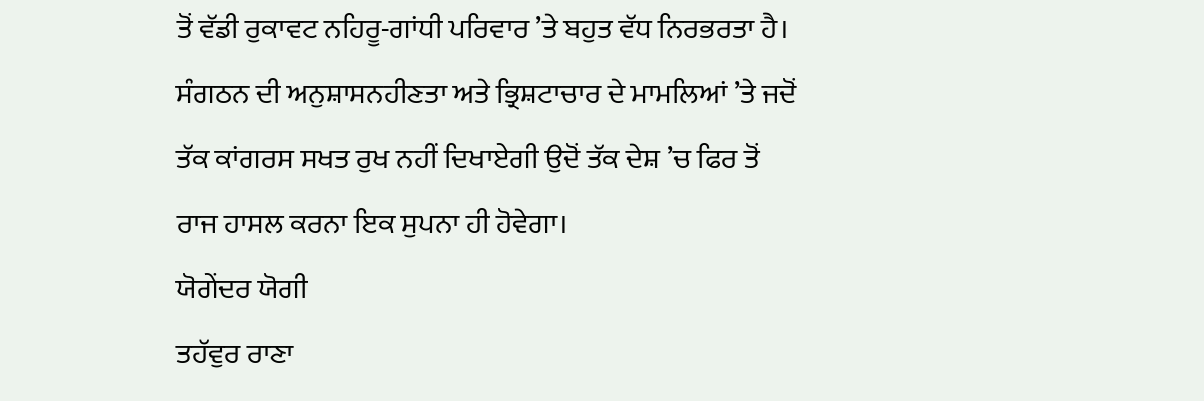ਤੋਂ ਵੱਡੀ ਰੁਕਾਵਟ ਨਹਿਰੂ-ਗਾਂਧੀ ਪਰਿਵਾਰ ’ਤੇ ਬਹੁਤ ਵੱਧ ਨਿਰਭਰਤਾ ਹੈ। ਸੰਗਠਨ ਦੀ ਅਨੁਸ਼ਾਸਨਹੀਣਤਾ ਅਤੇ ਭ੍ਰਿਸ਼ਟਾਚਾਰ ਦੇ ਮਾਮਲਿਆਂ ’ਤੇ ਜਦੋਂ ਤੱਕ ਕਾਂਗਰਸ ਸਖਤ ਰੁਖ ਨਹੀਂ ਦਿਖਾਏਗੀ ਉਦੋਂ ਤੱਕ ਦੇਸ਼ ’ਚ ਫਿਰ ਤੋਂ ਰਾਜ ਹਾਸਲ ਕਰਨਾ ਇਕ ਸੁਪਨਾ ਹੀ ਹੋਵੇਗਾ।
ਯੋਗੇਂਦਰ ਯੋਗੀ
ਤਹੱਵੁਰ ਰਾਣਾ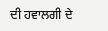ਦੀ ਹਵਾਲਗੀ ਦੇ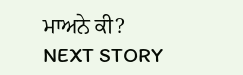ਮਾਅਨੇ ਕੀ?
NEXT STORY